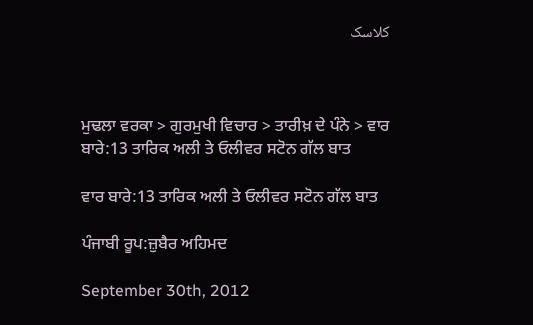کلاسک



ਮੁਢਲਾ ਵਰਕਾ > ਗੁਰਮੁਖੀ ਵਿਚਾਰ > ਤਾਰੀਖ਼ ਦੇ ਪੰਨੇ > ਵਾਰ ਬਾਰੇ:13 ਤਾਰਿਕ ਅਲੀ ਤੇ ਓਲੀਵਰ ਸਟੋਨ ਗੱਲ ਬਾਤ

ਵਾਰ ਬਾਰੇ:13 ਤਾਰਿਕ ਅਲੀ ਤੇ ਓਲੀਵਰ ਸਟੋਨ ਗੱਲ ਬਾਤ

ਪੰਜਾਬੀ ਰੂਪ:ਜ਼ੁਬੈਰ ਅਹਿਮਦ

September 30th, 2012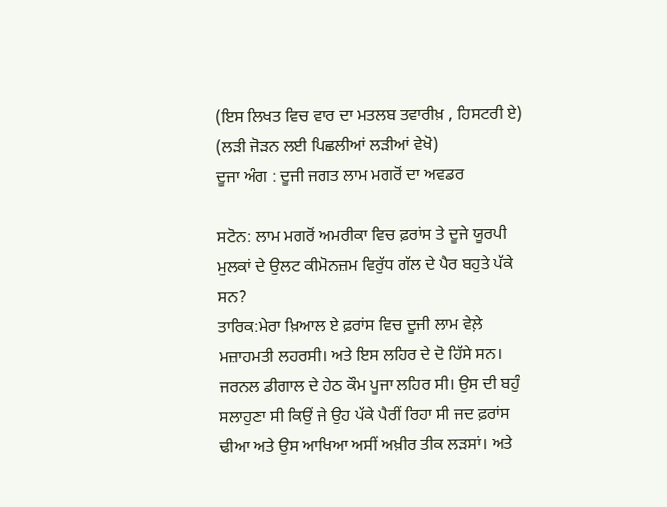(ਇਸ ਲਿਖਤ ਵਿਚ ਵਾਰ ਦਾ ਮਤਲਬ ਤਵਾਰੀਖ਼ , ਹਿਸਟਰੀ ਏ)
(ਲੜੀ ਜੋੜਨ ਲਈ ਪਿਛਲੀਆਂ ਲੜੀਆਂ ਵੇਖੋ)
ਦੂਜਾ ਅੰਗ : ਦੂਜੀ ਜਗਤ ਲਾਮ ਮਗਰੋਂ ਦਾ ਅਵਡਰ

ਸਟੋਨ: ਲਾਮ ਮਗਰੋਂ ਅਮਰੀਕਾ ਵਿਚ ਫ਼ਰਾਂਸ ਤੇ ਦੂਜੇ ਯੂਰਪੀ ਮੁਲਕਾਂ ਦੇ ਉਲਟ ਕੀਮੋਨਜ਼ਮ ਵਿਰੁੱਧ ਗੱਲ ਦੇ ਪੈਰ ਬਹੁਤੇ ਪੱਕੇ ਸਨ?
ਤਾਰਿਕ:ਮੇਰਾ ਖ਼ਿਆਲ ਏ ਫ਼ਰਾਂਸ ਵਿਚ ਦੂਜੀ ਲਾਮ ਵੇਲ਼ੇ ਮਜ਼ਾਹਮਤੀ ਲਹਰਸੀ। ਅਤੇ ਇਸ ਲਹਿਰ ਦੇ ਦੋ ਹਿੱਸੇ ਸਨ। ਜਰਨਲ ਡੀਗਾਲ ਦੇ ਹੇਠ ਕੌਮ ਪੂਜਾ ਲਹਿਰ ਸੀ। ਉਸ ਦੀ ਬਹੁੰ ਸਲਾਹੁਣਾ ਸੀ ਕਿਉਂ ਜੇ ਉਹ ਪੱਕੇ ਪੈਰੀਂ ਰਿਹਾ ਸੀ ਜਦ ਫ਼ਰਾਂਸ ਢੀਆ ਅਤੇ ਉਸ ਆਖਿਆ ਅਸੀਂ ਅਖ਼ੀਰ ਤੀਕ ਲੜਸਾਂ। ਅਤੇ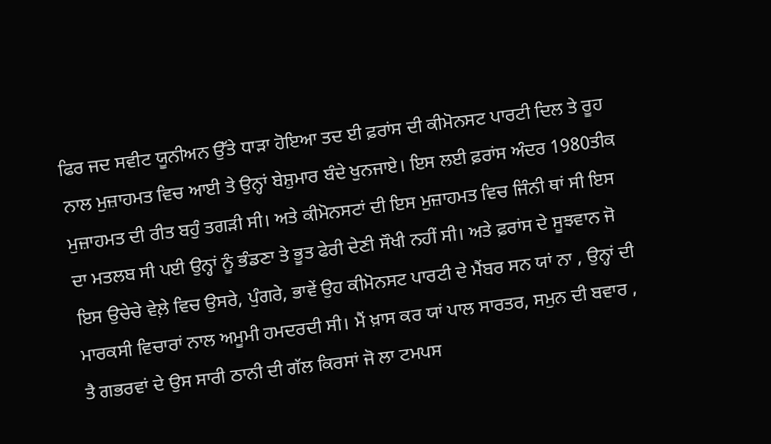ਫਿਰ ਜਦ ਸਵੀਟ ਯੂਨੀਅਨ ਉੱਤੇ ਧਾੜਾ ਹੋਇਆ ਤਦ ਈ ਫ਼ਰਾਂਸ ਦੀ ਕੀਮੋਨਸਟ ਪਾਰਟੀ ਦਿਲ ਤੇ ਰੂਹ ਨਾਲ ਮੁਜ਼ਾਹਮਤ ਵਿਚ ਆਈ ਤੇ ਉਨ੍ਹਾਂ ਬੇਸ਼ੁਮਾਰ ਬੰਦੇ ਖੁਨਜਾਏ। ਇਸ ਲਈ ਫ਼ਰਾਂਸ ਅੰਦਰ 1980ਤੀਕ ਮੁਜ਼ਾਹਮਤ ਦੀ ਰੀਤ ਬਹੁੰ ਤਗੜੀ ਸੀ। ਅਤੇ ਕੀਮੋਨਸਟਾਂ ਦੀ ਇਸ ਮੁਜ਼ਾਹਮਤ ਵਿਚ ਜਿੰਨੀ ਥਾਂ ਸੀ ਇਸ ਦਾ ਮਤਲਬ ਸੀ ਪਈ ਉਨ੍ਹਾਂ ਨੂੰ ਭੰਡਣਾ ਤੇ ਭੂਤ ਫੇਰੀ ਦੇਣੀ ਸੌਖੀ ਨਹੀਂ ਸੀ। ਅਤੇ ਫ਼ਰਾਂਸ ਦੇ ਸੂਝਵਾਨ ਜੋ ਇਸ ਉਚੇਚੇ ਵੇਲ਼ੇ ਵਿਚ ਉਸਰੇ, ਪੁੰਗਰੇ, ਭਾਵੇਂ ਉਹ ਕੀਮੋਨਸਟ ਪਾਰਟੀ ਦੇ ਮੈਂਬਰ ਸਨ ਯਾਂ ਨਾ , ਉਨ੍ਹਾਂ ਦੀ ਮਾਰਕਸੀ ਵਿਚਾਰਾਂ ਨਾਲ ਅਮੂਮੀ ਹਮਦਰਦੀ ਸੀ। ਮੈਂ ਖ਼ਾਸ ਕਰ ਯਾਂ ਪਾਲ ਸਾਰਤਰ, ਸਮੁਨ ਦੀ ਬਵਾਰ , ਤੈ ਗਭਰਵਾਂ ਦੇ ਉਸ ਸਾਰੀ ਠਾਨੀ ਦੀ ਗੱਲ ਕਿਰਸਾਂ ਜੋ ਲਾ ਟਮਪਸ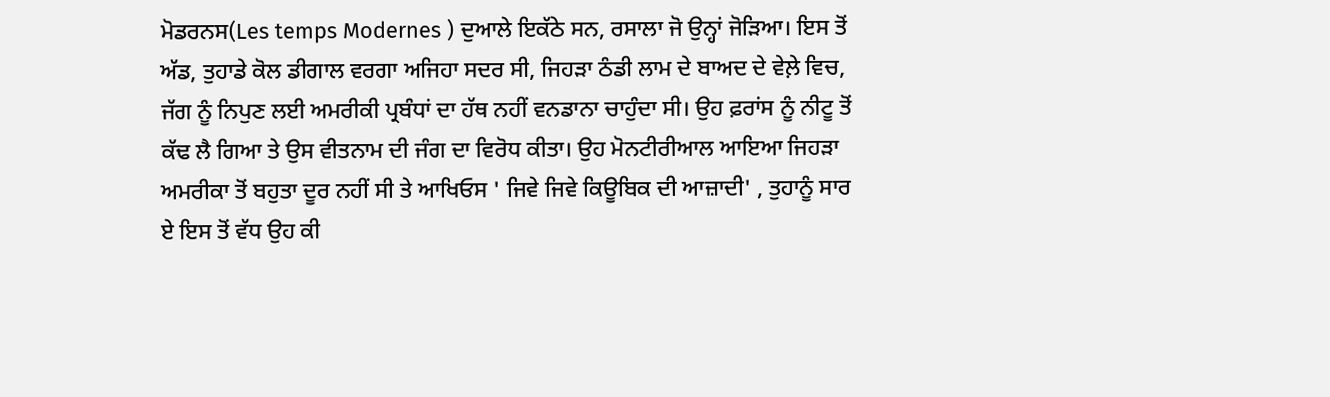ਮੋਡਰਨਸ(Les temps Modernes ) ਦੁਆਲੇ ਇਕੱਠੇ ਸਨ, ਰਸਾਲਾ ਜੋ ਉਨ੍ਹਾਂ ਜੋੜਿਆ। ਇਸ ਤੋਂ ਅੱਡ, ਤੁਹਾਡੇ ਕੋਲ ਡੀਗਾਲ ਵਰਗਾ ਅਜਿਹਾ ਸਦਰ ਸੀ, ਜਿਹੜਾ ਠੰਡੀ ਲਾਮ ਦੇ ਬਾਅਦ ਦੇ ਵੇਲ਼ੇ ਵਿਚ, ਜੱਗ ਨੂੰ ਨਿਪੁਣ ਲਈ ਅਮਰੀਕੀ ਪ੍ਰਬੰਧਾਂ ਦਾ ਹੱਥ ਨਹੀਂ ਵਨਡਾਨਾ ਚਾਹੁੰਦਾ ਸੀ। ਉਹ ਫ਼ਰਾਂਸ ਨੂੰ ਨੀਟੂ ਤੋਂ ਕੱਢ ਲੈ ਗਿਆ ਤੇ ਉਸ ਵੀਤਨਾਮ ਦੀ ਜੰਗ ਦਾ ਵਿਰੋਧ ਕੀਤਾ। ਉਹ ਮੋਨਟੀਰੀਆਲ ਆਇਆ ਜਿਹੜਾ ਅਮਰੀਕਾ ਤੋਂ ਬਹੁਤਾ ਦੂਰ ਨਹੀਂ ਸੀ ਤੇ ਆਖਿਓਸ ' ਜਿਵੇ ਜਿਵੇ ਕਿਊਬਿਕ ਦੀ ਆਜ਼ਾਦੀ' , ਤੁਹਾਨੂੰ ਸਾਰ ਏ ਇਸ ਤੋਂ ਵੱਧ ਉਹ ਕੀ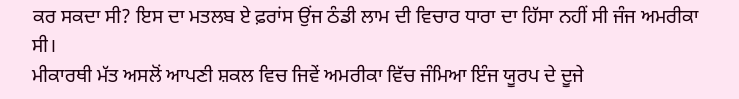ਕਰ ਸਕਦਾ ਸੀ? ਇਸ ਦਾ ਮਤਲਬ ਏ ਫ਼ਰਾਂਸ ਉਂਜ ਠੰਡੀ ਲਾਮ ਦੀ ਵਿਚਾਰ ਧਾਰਾ ਦਾ ਹਿੱਸਾ ਨਹੀਂ ਸੀ ਜੰਜ ਅਮਰੀਕਾ ਸੀ।
ਮੀਕਾਰਥੀ ਮੱਤ ਅਸਲੋਂ ਆਪਣੀ ਸ਼ਕਲ ਵਿਚ ਜਿਵੇਂ ਅਮਰੀਕਾ ਵਿੱਚ ਜੰਮਿਆ ਇੰਜ ਯੂਰਪ ਦੇ ਦੂਜੇ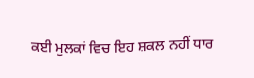ਕਈ ਮੁਲਕਾਂ ਵਿਚ ਇਹ ਸ਼ਕਲ ਨਹੀਂ ਧਾਰ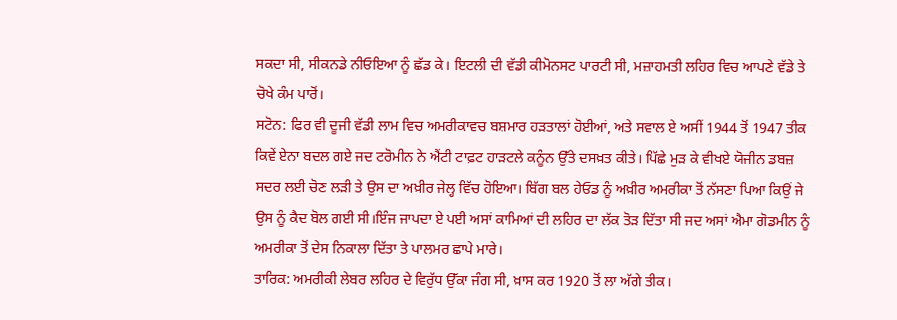ਸਕਦਾ ਸੀ, ਸੀਕਨਡੇ ਨੀਓਇਆ ਨੂੰ ਛੱਡ ਕੇ। ਇਟਲੀ ਦੀ ਵੱਡੀ ਕੀਮੋਨਸਟ ਪਾਰਟੀ ਸੀ, ਮਜ਼ਾਹਮਤੀ ਲਹਿਰ ਵਿਚ ਆਪਣੇ ਵੱਡੇ ਤੇ ਚੋਖੇ ਕੰਮ ਪਾਰੋਂ।
ਸਟੋਨ: ਫਿਰ ਵੀ ਦੂਜੀ ਵੱਡੀ ਲਾਮ ਵਿਚ ਅਮਰੀਕਾਵਚ ਬਸ਼ਮਾਰ ਹੜਤਾਲਾਂ ਹੋਈਆਂ, ਅਤੇ ਸਵਾਲ ਏ ਅਸੀਂ 1944 ਤੋਂ 1947 ਤੀਕ ਕਿਵੇਂ ਏਨਾ ਬਦਲ ਗਏ ਜਦ ਟਰੋਮੀਨ ਨੇ ਐਂਟੀ ਟਾਫ਼ਟ ਹਾੜਟਲੇ ਕਨੂੰਨ ਉੱਤੇ ਦਸਖ਼ਤ ਕੀਤੇ। ਪਿੱਛੇ ਮੁੜ ਕੇ ਵੀਖਏ ਯੋਜੀਨ ਡਬਜ਼ ਸਦਰ ਲਈ ਚੋਣ ਲੜੀ ਤੇ ਉਸ ਦਾ ਅਖ਼ੀਰ ਜੇਲ੍ਹ ਵਿੱਚ ਹੋਇਆ। ਬਿੱਗ ਬਲ ਹੇਓਡ ਨੂੰ ਅਖ਼ੀਰ ਅਮਰੀਕਾ ਤੋਂ ਨੱਸਣਾ ਪਿਆ ਕਿਉਂ ਜੇ ਉਸ ਨੂੰ ਕੈਦ ਬੋਲ ਗਈ ਸੀ।ਇੰਜ ਜਾਪਦਾ ਏ ਪਈ ਅਸਾਂ ਕਾਮਿਆਂ ਦੀ ਲਹਿਰ ਦਾ ਲੱਕ ਤੋੜ ਦਿੱਤਾ ਸੀ ਜਦ ਅਸਾਂ ਐਮਾ ਗੋਡਮੀਨ ਨੂੰ ਅਮਰੀਕਾ ਤੋਂ ਦੇਸ ਨਿਕਾਲਾ ਦਿੱਤਾ ਤੇ ਪਾਲਮਰ ਛਾਪੇ ਮਾਰੇ।
ਤਾਰਿਕ: ਅਮਰੀਕੀ ਲੇਬਰ ਲਹਿਰ ਦੇ ਵਿਰੁੱਧ ਉੱਕਾ ਜੰਗ ਸੀ, ਖ਼ਾਸ ਕਰ 1920 ਤੋਂ ਲਾ ਅੱਗੇ ਤੀਕ।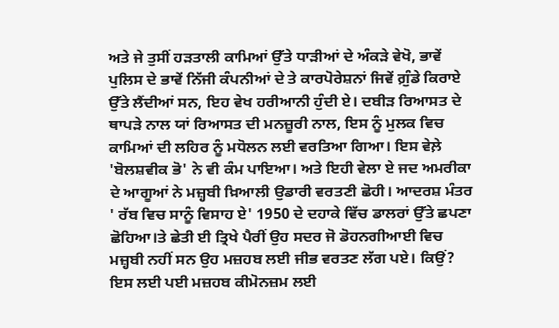ਅਤੇ ਜੇ ਤੁਸੀਂ ਹੜਤਾਲੀ ਕਾਮਿਆਂ ਉੱਤੇ ਧਾੜੀਆਂ ਦੇ ਅੰਕੜੇ ਵੇਖੋ, ਭਾਵੇਂ ਪੁਲਿਸ ਦੇ ਭਾਵੇਂ ਨਿੱਜੀ ਕੰਪਨੀਆਂ ਦੇ ਤੇ ਕਾਰਪੋਰੇਸ਼ਨਾਂ ਜਿਵੇਂ ਗ਼ੁੰਡੇ ਕਿਰਾਏ ਉੱਤੇ ਲੈਂਦੀਆਂ ਸਨ, ਇਹ ਵੇਖ ਹਰੀਆਨੀ ਹੁੰਦੀ ਏ। ਦਬੀੜ ਰਿਆਸਤ ਦੇ ਥਾਪੜੇ ਨਾਲ ਯਾਂ ਰਿਆਸਤ ਦੀ ਮਨਜ਼ੂਰੀ ਨਾਲ, ਇਸ ਨੂੰ ਮੁਲਕ ਵਿਚ ਕਾਮਿਆਂ ਦੀ ਲਹਿਰ ਨੂੰ ਮਧੋਲਨ ਲਈ ਵਰਤਿਆ ਗਿਆ। ਇਸ ਵੇਲ਼ੇ 'ਬੋਲਸ਼ਵੀਕ ਭੋ' ਨੇ ਵੀ ਕੰਮ ਪਾਇਆ। ਅਤੇ ਇਹੀ ਵੇਲਾ ਏ ਜਦ ਅਮਰੀਕਾ ਦੇ ਆਗੂਆਂ ਨੇ ਮਜ਼੍ਹਬੀ ਖ਼ਿਆਲੀ ਉਡਾਰੀ ਵਰਤਣੀ ਛੋਹੀ। ਆਦਰਸ਼ ਮੰਤਰ ' ਰੱਬ ਵਿਚ ਸਾਨੂੰ ਵਿਸਾਹ ਏ' 1950 ਦੇ ਦਹਾਕੇ ਵਿੱਚ ਡਾਲਰਾਂ ਉੱਤੇ ਛਪਣਾ ਛੋਹਿਆ।ਤੇ ਛੇਤੀ ਈ ਤ੍ਰਿਖੇ ਪੈਰੀਂ ਉਹ ਸਦਰ ਜੋ ਡੋਹਨਗੀਆਈ ਵਿਚ ਮਜ਼੍ਹਬੀ ਨਹੀਂ ਸਨ ਉਹ ਮਜ਼ਹਬ ਲਈ ਜੀਭ ਵਰਤਣ ਲੱਗ ਪਏ। ਕਿਉਂ? ਇਸ ਲਈ ਪਈ ਮਜ਼ਹਬ ਕੀਮੋਨਜ਼ਮ ਲਈ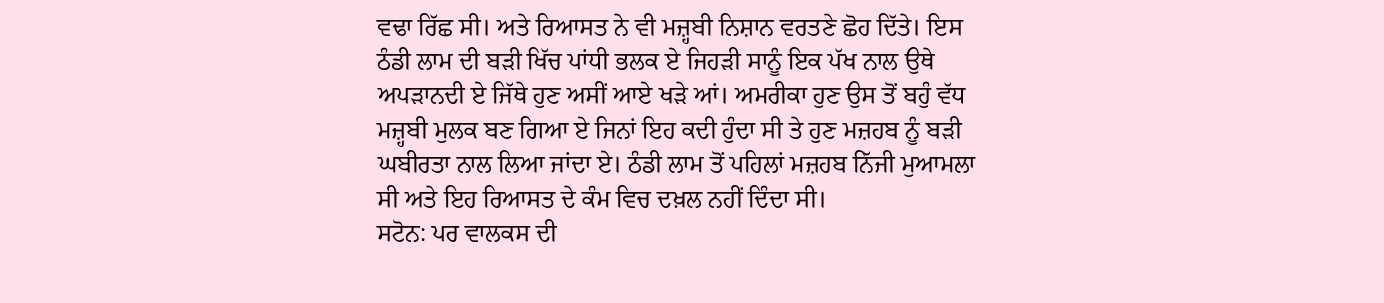ਵਢਾ ਰਿੱਛ ਸੀ। ਅਤੇ ਰਿਆਸਤ ਨੇ ਵੀ ਮਜ਼੍ਹਬੀ ਨਿਸ਼ਾਨ ਵਰਤਣੇ ਛੋਹ ਦਿੱਤੇ। ਇਸ ਠੰਡੀ ਲਾਮ ਦੀ ਬੜੀ ਖਿੱਚ ਪਾਂਧੀ ਭਲਕ ਏ ਜਿਹੜੀ ਸਾਨੂੰ ਇਕ ਪੱਖ ਨਾਲ ਉਥੇ ਅਪੜਾਨਦੀ ਏ ਜਿੱਥੇ ਹੁਣ ਅਸੀਂ ਆਏ ਖੜੇ ਆਂ। ਅਮਰੀਕਾ ਹੁਣ ਉਸ ਤੋਂ ਬਹੁੰ ਵੱਧ ਮਜ਼੍ਹਬੀ ਮੁਲਕ ਬਣ ਗਿਆ ਏ ਜਿਨਾਂ ਇਹ ਕਦੀ ਹੁੰਦਾ ਸੀ ਤੇ ਹੁਣ ਮਜ਼ਹਬ ਨੂੰ ਬੜੀ ਘਬੀਰਤਾ ਨਾਲ ਲਿਆ ਜਾਂਦਾ ਏ। ਠੰਡੀ ਲਾਮ ਤੋਂ ਪਹਿਲਾਂ ਮਜ਼ਹਬ ਨਿੱਜੀ ਮੁਆਮਲਾ ਸੀ ਅਤੇ ਇਹ ਰਿਆਸਤ ਦੇ ਕੰਮ ਵਿਚ ਦਖ਼ਲ ਨਹੀਂ ਦਿੰਦਾ ਸੀ।
ਸਟੋਨ: ਪਰ ਵਾਲਕਸ ਦੀ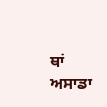ਥਾਂ ਅਸਾਡਾ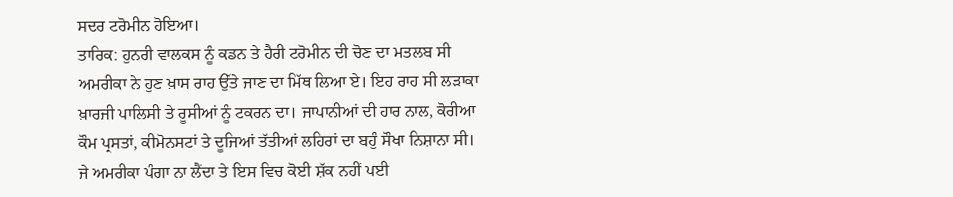ਸਦਰ ਟਰੋਮੀਨ ਹੋਇਆ।
ਤਾਰਿਕ: ਹੁਨਰੀ ਵਾਲਕਸ ਨੂੰ ਕਡਨ ਤੇ ਹੈਰੀ ਟਰੋਮੀਨ ਦੀ ਚੋਣ ਦਾ ਮਤਲਬ ਸੀ ਅਮਰੀਕਾ ਨੇ ਹੁਣ ਖ਼ਾਸ ਰਾਹ ਉੱਤੇ ਜਾਣ ਦਾ ਮਿੱਥ ਲਿਆ ਏ। ਇਹ ਰਾਹ ਸੀ ਲੜਾਕਾ ਖ਼ਾਰਜੀ ਪਾਲਿਸੀ ਤੇ ਰੂਸੀਆਂ ਨੂੰ ਟਕਰਨ ਦਾ। ਜਾਪਾਨੀਆਂ ਦੀ ਹਾਰ ਨਾਲ, ਕੋਰੀਆ ਕੌਮ ਪ੍ਰਸਤਾਂ, ਕੀਮੋਨਸਟਾਂ ਤੇ ਦੂਜਿਆਂ ਤੱਤੀਆਂ ਲਹਿਰਾਂ ਦਾ ਬਹੁੰ ਸੌਖਾ ਨਿਸ਼ਾਨਾ ਸੀ। ਜੇ ਅਮਰੀਕਾ ਪੰਗਾ ਨਾ ਲੈਂਦਾ ਤੇ ਇਸ ਵਿਚ ਕੋਈ ਸ਼ੱਕ ਨਹੀਂ ਪਈ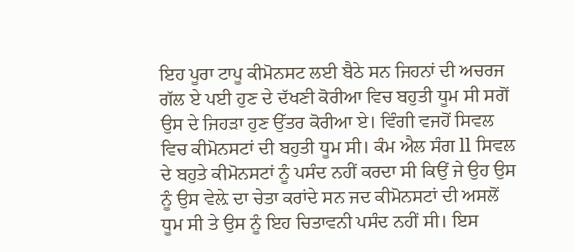ਇਹ ਪੂਰਾ ਟਾਪੂ ਕੀਮੋਨਸਟ ਲਈ ਬੈਠੇ ਸਨ ਜਿਹਨਾਂ ਦੀ ਅਚਰਜ ਗੱਲ ਏ ਪਈ ਹੁਣ ਦੇ ਦੱਖਣੀ ਕੋਰੀਆ ਵਿਚ ਬਹੁਤੀ ਧੂਮ ਸੀ ਸਗੋਂ ਉਸ ਦੇ ਜਿਹੜਾ ਹੁਣ ਉੱਤਰ ਕੋਰੀਆ ਏ। ਵਿੰਗੀ ਵਜਹੋਂ ਸਿਵਲ ਵਿਚ ਕੀਮੋਨਸਟਾਂ ਦੀ ਬਹੁਤੀ ਧੂਮ ਸੀ। ਕੰਮ ਐਲ ਸੰਗ ll ਸਿਵਲ ਦੇ ਬਹੁਤੇ ਕੀਮੋਨਸਟਾਂ ਨੂੰ ਪਸੰਦ ਨਹੀਂ ਕਰਦਾ ਸੀ ਕਿਉਂ ਜੇ ਉਹ ਉਸ ਨੂੰ ਉਸ ਵੇਲ਼ੇ ਦਾ ਚੇਤਾ ਕਰਾਂਦੇ ਸਨ ਜਦ ਕੀਮੋਨਸਟਾਂ ਦੀ ਅਸਲੋਂ ਧੂਮ ਸੀ ਤੇ ਉਸ ਨੂੰ ਇਹ ਚਿਤਾਵਨੀ ਪਸੰਦ ਨਹੀਂ ਸੀ। ਇਸ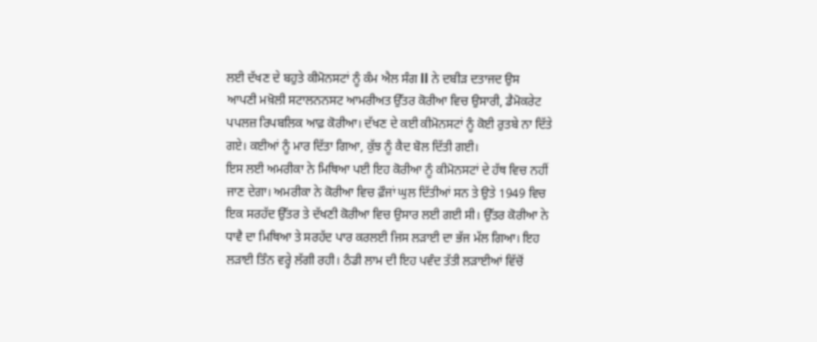ਲਈ ਦੱਖਣ ਦੇ ਬਹੁਤੇ ਕੀਮੋਨਸਟਾਂ ਨੂੰ ਕੰਮ ਐਲ ਸੰਗ ll ਨੇ ਦਬੀੜ ਦਤਾਜਦ ਉਸ
ਆਪਣੀ ਮਖ਼ੋਲੀ ਸਟਾਲਨਨਸਟ ਆਮਰੀਅਤ ਉੱਤਰ ਕੋਰੀਆ ਵਿਚ ਉਸਾਰੀ, ਡੈਮੋਕਰੇਟ ਪਪਲਜ਼ ਰਿਪਬਲਿਕ ਆਫ਼ ਕੋਰੀਆ। ਦੱਖਣ ਦੇ ਕਈ ਕੀਮੋਨਸਟਾਂ ਨੂੰ ਕੋਈ ਰੁਤਬੇ ਨਾ ਦਿੱਤੇ ਗਏ। ਕਈਆਂ ਨੂੰ ਮਾਰ ਦਿੱਤਾ ਗਿਆ, ਕੁੱਝ ਨੂੰ ਕੈਦ ਬੋਲ ਦਿੱਤੀ ਗਈ।
ਇਸ ਲਈ ਅਮਰੀਕਾ ਨੇ ਮਿਥਿਆ ਪਈ ਇਹ ਕੋਰੀਆ ਨੂੰ ਕੀਮੋਨਸਟਾਂ ਦੇ ਹੱਥ ਵਿਚ ਨਹੀਂ ਜਾਣ ਦੇਗਾ। ਅਮਰੀਕਾ ਨੇ ਕੋਰੀਆ ਵਿਚ ਫ਼ੌਜਾਂ ਘੁਲ ਦਿੱਤੀਆਂ ਸਨ ਤੇ ਉਤੇ 1949 ਵਿਚ ਇਕ ਸਰਹੱਦ ਉੱਤਰ ਤੇ ਦੱਖਣੀ ਕੋਰੀਆ ਵਿਚ ਉਸਾਰ ਲਈ ਗਈ ਸੀ। ਉੱਤਰ ਕੋਰੀਆ ਨੇ ਧਾਵੈ ਦਾ ਮਿਥਿਆ ਤੇ ਸਰਹੱਦ ਪਾਰ ਕਰਲਈ ਜਿਸ ਲੜਾਈ ਦਾ ਭੱਜ ਮੱਲ ਗਿਆ। ਇਹ ਲੜਾਈ ਤਿੰਨ ਵਰ੍ਹੇ ਲੱਗੀ ਰਹੀ। ਠੰਡੀ ਲਾਮ ਦੀ ਇਹ ਪਵੰਦ ਤੱਤੀ ਲੜਾਈਆਂ ਵਿੱਚੋਂ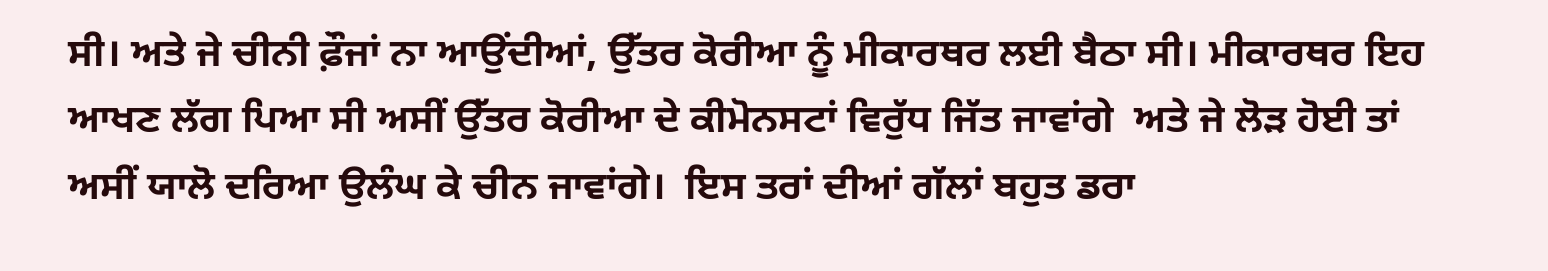ਸੀ। ਅਤੇ ਜੇ ਚੀਨੀ ਫ਼ੌਜਾਂ ਨਾ ਆਉਂਦੀਆਂ, ਉੱਤਰ ਕੋਰੀਆ ਨੂੰ ਮੀਕਾਰਥਰ ਲਈ ਬੈਠਾ ਸੀ। ਮੀਕਾਰਥਰ ਇਹ ਆਖਣ ਲੱਗ ਪਿਆ ਸੀ ਅਸੀਂ ਉੱਤਰ ਕੋਰੀਆ ਦੇ ਕੀਮੋਨਸਟਾਂ ਵਿਰੁੱਧ ਜਿੱਤ ਜਾਵਾਂਗੇ  ਅਤੇ ਜੇ ਲੋੜ ਹੋਈ ਤਾਂ ਅਸੀਂ ਯਾਲੋ ਦਰਿਆ ਉਲੰਘ ਕੇ ਚੀਨ ਜਾਵਾਂਗੇ।  ਇਸ ਤਰਾਂ ਦੀਆਂ ਗੱਲਾਂ ਬਹੁਤ ਡਰਾ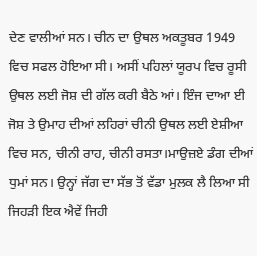ਦੇਣ ਵਾਲੀਆਂ ਸਨ। ਚੀਨ ਦਾ ਉਥਲ ਅਕਤੂਬਰ 1949 ਵਿਚ ਸਫਲ ਹੋਇਆ ਸੀ। ਅਸੀਂ ਪਹਿਲਾਂ ਯੂਰਪ ਵਿਚ ਰੂਸੀ ਉਥਲ ਲਈ ਜੋਸ਼ ਦੀ ਗੱਲ ਕਰੀ ਬੈਠੇ ਆਂ। ਇੰਜ ਦਾਆ ਈ ਜੋਸ਼ ਤੇ ਉਮਾਹ ਦੀਆਂ ਲਹਿਰਾਂ ਚੀਨੀ ਉਥਲ ਲਈ ਏਸ਼ੀਆ ਵਿਚ ਸਨ, ਚੀਨੀ ਰਾਹ, ਚੀਨੀ ਰਸਤਾ।ਮਾਉਜ਼ਏ ਡੰਗ ਦੀਆਂ ਧੁਮਾਂ ਸਨ। ਉਨ੍ਹਾਂ ਜੱਗ ਦਾ ਸੱਭ ਤੋਂ ਵੱਡਾ ਮੁਲਕ ਲੈ ਲਿਆ ਸੀ ਜਿਹੜੀ ਇਕ ਐਵੇਂ ਜਿਹੀ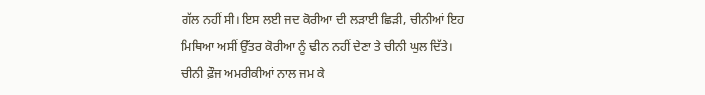ਗੱਲ ਨਹੀਂ ਸੀ। ਇਸ ਲਈ ਜਦ ਕੋਰੀਆ ਦੀ ਲੜਾਈ ਛਿੜੀ, ਚੀਨੀਆਂ ਇਹ ਮਿਥਿਆ ਅਸੀਂ ਉੱਤਰ ਕੋਰੀਆ ਨੂੰ ਢੀਨ ਨਹੀਂ ਦੇਣਾ ਤੇ ਚੀਨੀ ਘੁਲ ਦਿੱਤੇ। ਚੀਨੀ ਫ਼ੌਜ ਅਮਰੀਕੀਆਂ ਨਾਲ ਜਮ ਕੇ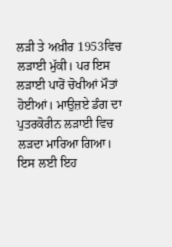ਲੜੀ ਤੇ ਅਖ਼ੀਰ 1953ਵਿਚ ਲੜਾਈ ਮੁੱਕੀ। ਪਰ ਇਸ ਲੜਾਈ ਪਾਰੋਂ ਚੋਖੀਆਂ ਮੌਤਾਂ ਹੋਈਆਂ। ਮਾਉਜ਼ਏ ਡੰਗ ਦਾ ਪੁਤਰਕੋਰੀਨ ਲੜਾਈ ਵਿਚ ਲੜਦਾ ਮਾਰਿਆ ਗਿਆ। ਇਸ ਲਈ ਇਹ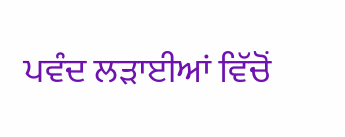ਪਵੰਦ ਲੜਾਈਆਂ ਵਿੱਚੋਂ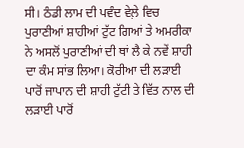ਸੀ। ਠੰਡੀ ਲਾਮ ਦੀ ਪਵੰਦ ਵੇਲ਼ੇ ਵਿਚ ਪੁਰਾਣੀਆਂ ਸ਼ਾਹੀਆਂ ਟੁੱਟ ਗਿਆਂ ਤੇ ਅਮਰੀਕਾ ਨੇ ਅਸਲੋਂ ਪੁਰਾਣੀਆਂ ਦੀ ਥਾਂ ਲੈ ਕੇ ਨਵੇਂ ਸ਼ਾਹੀ ਦਾ ਕੰਮ ਸਾਂਭ ਲਿਆ। ਕੋਰੀਆ ਦੀ ਲੜਾਈ ਪਾਰੋਂ ਜਾਪਾਨ ਦੀ ਸ਼ਾਹੀ ਟੁੱਟੀ ਤੇ ਵਿੱਤ ਨਾਲ ਦੀ ਲੜਾਈ ਪਾਰੋਂ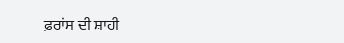ਫ਼ਰਾਂਸ ਦੀ ਸ਼ਾਹੀ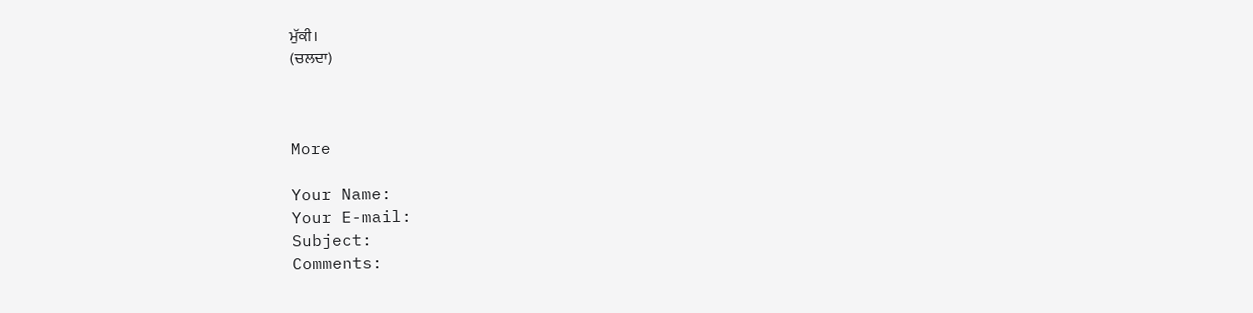ਮੁੱਕੀ।
(ਚਲਦਾ)



More

Your Name:
Your E-mail:
Subject:
Comments: